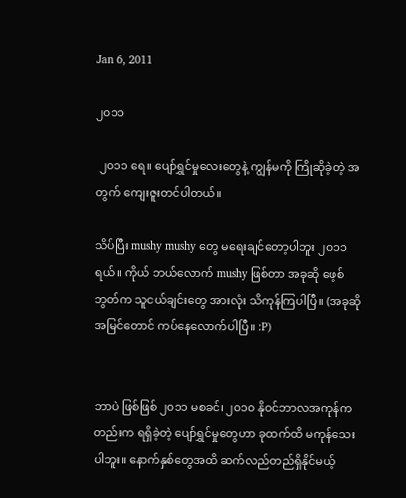Jan 6, 2011

၂၀၁၁

 ၂၀၁၁ ရေ။ ပျော်ရွှင်မှုလေးတွေနဲ့ ကျွန်မကို ကြိုဆိုခဲ့တဲ့ အတွက် ကျေးဇူးတင်ပါတယ်။

သိပ်ပြီး mushy mushy တွေ မရေးချင်တော့ပါဘူး ၂၀၁၁ ရယ်။ ကိုယ် ဘယ်လောက် mushy ဖြစ်တာ အခုဆို ဖေ့စ်ဘွတ်က သူငယ်ချင်းတွေ အားလုံး သိကုန်ကြပါပြီ။ (အခုဆို အမြင်တောင် ကပ်နေလောက်ပါပြီ။ :P)


ဘာပဲ ဖြစ်ဖြစ် ၂၀၁၁ မစခင်၊ ၂၀၁၀ နိုဝင်ဘာလအကုန်ကတည်းက ရရှိခဲ့တဲ့ ပျော်ရွှင်မှုတွေဟာ ခုထက်ထိ မကုန်သေးပါဘူး။ နောက်နှစ်တွေအထိ ဆက်လည်တည်ရှိနိုင်မယ့်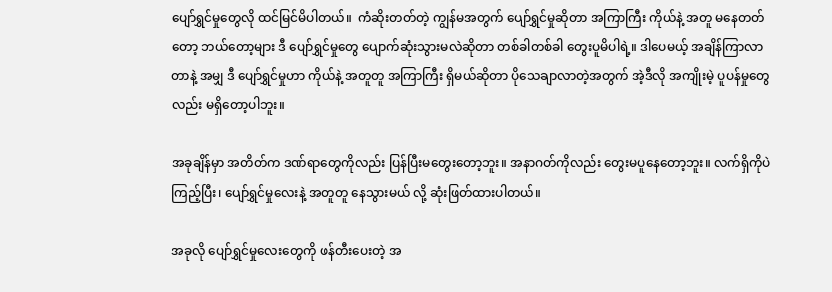ပျော်ရွှင်မှုတွေလို ထင်မြင်မိပါတယ်။  ကံဆိုးတတ်တဲ့ ကျွန်မအတွက် ပျော်ရွှင်မှုဆိုတာ အကြာကြီး ကိုယ်နဲ့ အတူ မနေတတ်တော့ ဘယ်တော့များ ဒီ ပျော်ရွှင်မှုတွေ ပျောက်ဆုံးသွားမလဲဆိုတာ တစ်ခါတစ်ခါ တွေးပူမိပါရဲ့။ ဒါပေမယ့် အချိန်ကြာလာတာနဲ့ အမျှ ဒီ ပျော်ရွှင်မှုဟာ ကိုယ်နဲ့ အတူတူ အကြာကြီး ရှိမယ်ဆိုတာ ပိုသေချာလာတဲ့အတွက် အဲ့ဒီလို အကျိုးမဲ့ ပူပန်မှုတွေလည်း မရှိတော့ပါဘူး။

အခုချိန်မှာ အတိတ်က ဒဏ်ရာတွေကိုလည်း ပြန်ပြီးမတွေးတော့ဘူး။ အနာဂတ်ကိုလည်း တွေးမပူနေတော့ဘူး။ လက်ရှိကိုပဲ ကြည့်ပြီး၊ ပျော်ရွှင်မှုလေးနဲ့ အတူတူ နေသွားမယ် လို့ ဆုံးဖြတ်ထားပါတယ်။

အခုလို ပျော်ရွှင်မှုလေးတွေကို ဖန်တီးပေးတဲ့ အ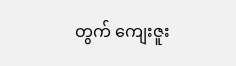တွက် ကျေးဇူး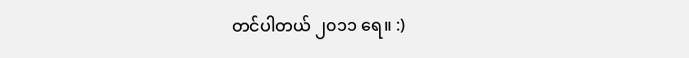တင်ပါတယ် ၂၀၁၁ ရေ။ :)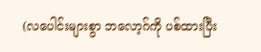(လပေါင်းများစွာ ဘလော့ဂ်ကို ပစ်ထားပြီး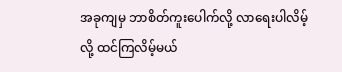အခုကျမှ ဘာစိတ်ကူးပေါက်လို့ လာရေးပါလိမ့်လို့ ထင်ကြလိမ့်မယ်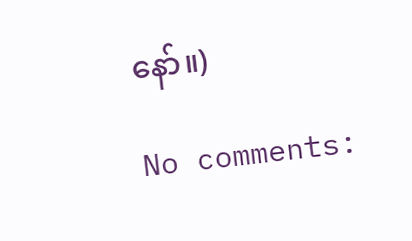နော်။)

No comments: